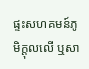ផ្ទះសហគមន៍ភូមិក្តុលលើ ឬសា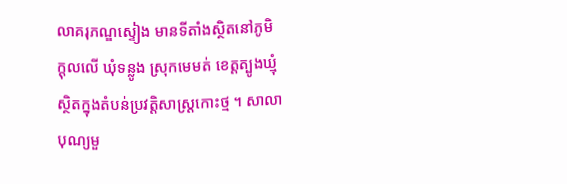លាគរុភណ្ឌស្ទៀង មានទីតាំងស្ថិតនៅភូមិក្តុលលើ ឃុំទន្លូង ស្រុកមេមត់ ខេត្តត្បូងឃ្មុំ ស្ថិតក្នុងតំបន់ប្រវត្តិសាស្រ្តកោះថ្ម ។ សាលាបុណ្យមួ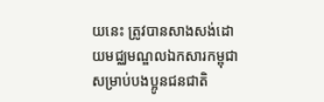យនេះ ត្រូវបានសាងសង់ដោយមជ្ឈមណ្ឌលឯកសារកម្ពុជា សម្រាប់បងប្អូនជនជាតិ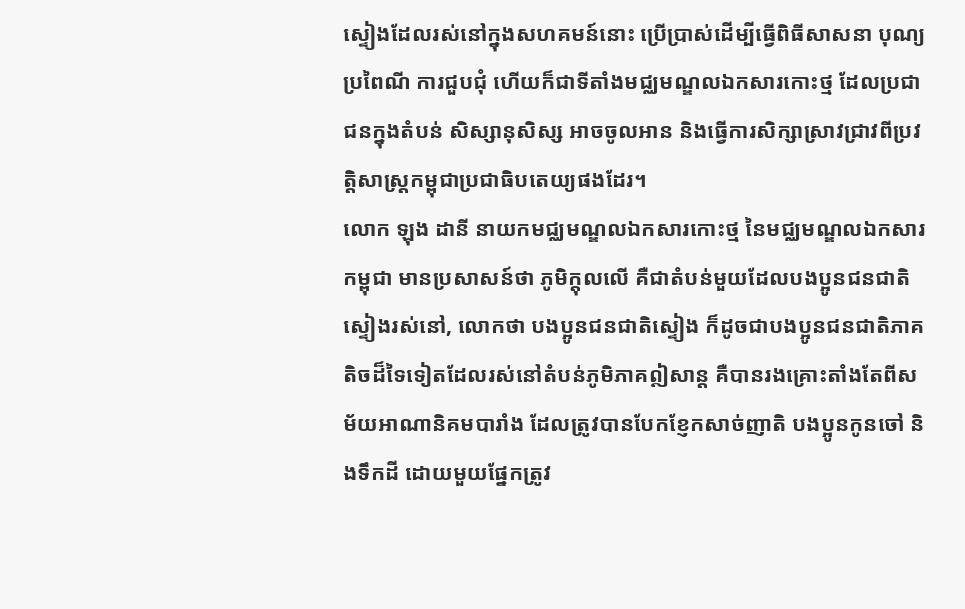ស្ទៀងដែលរស់នៅក្នុងសហគមន៍នោះ ប្រើប្រាស់ដើម្បីធ្វើពិធីសាសនា បុណ្យប្រពៃណី ការជួបជុំ ហើយក៏ជាទីតាំងមជ្ឈមណ្ឌលឯកសារកោះថ្ម ដែលប្រជាជនក្នុងតំបន់ សិស្សានុសិស្ស អាចចូលអាន និងធ្វើការសិក្សាស្រាវជ្រាវពីប្រវត្តិសាស្រ្តកម្ពុជាប្រជាធិបតេយ្យផងដែរ។
លោក ឡុង ដានី នាយកមជ្ឈមណ្ឌលឯកសារកោះថ្ម នៃមជ្ឈមណ្ឌលឯកសារកម្ពុជា មានប្រសាសន៍ថា ភូមិក្តុលលើ គឺជាតំបន់មួយដែលបងប្អូនជនជាតិស្ទៀងរស់នៅ, លោកថា បងប្អូនជនជាតិស្ទៀង ក៏ដូចជាបងប្អូនជនជាតិភាគតិចដ៏ទៃទៀតដែលរស់នៅតំបន់ភូមិភាគឦសាន្ត គឺបានរងគ្រោះតាំងតែពីសម័យអាណានិគមបារាំង ដែលត្រូវបានបែកខ្ញែកសាច់ញាតិ បងប្អូនកូនចៅ និងទឹកដី ដោយមួយផ្នែកត្រូវ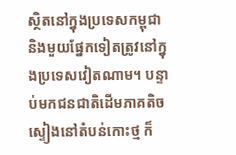ស្ថិតនៅក្នុងប្រទេសកម្ពុជា និងមួយផ្នែកទៀតត្រូវនៅក្នុងប្រទេសវៀតណាម។ បន្ទាប់មកជនជាតិដើមភាគតិចស្ទៀងនៅតំបន់កោះថ្ម ក៏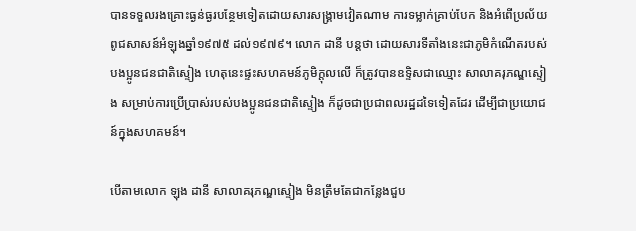បានទទួលរងគ្រោះធ្ងន់ធ្ងរបន្ថែមទៀតដោយសារសង្រ្គាមវៀតណាម ការទម្លាក់គ្រាប់បែក និងអំពើប្រល័យពូជសាសន៍អំឡុងឆ្នាំ១៩៧៥ ដល់១៩៧៩។ លោក ដានី បន្តថា ដោយសារទីតាំងនេះជាភូមិកំណើតរបស់បងប្អូនជនជាតិស្ទៀង ហេតុនេះផ្ទះសហគមន៍ភូមិក្តុលលើ ក៏ត្រូវបានឧទ្ទិសជាឈ្មោះ សាលាគរុភណ្ឌស្ទៀង សម្រាប់ការប្រើប្រាស់របស់បងប្អូនជនជាតិស្ទៀង ក៏ដូចជាប្រជាពលរដ្ឋដទៃទៀតដែរ ដើម្បីជាប្រយោជន៍ក្នុងសហគមន៍។

បើតាមលោក ឡុង ដានី សាលាគរុភណ្ឌស្ទៀង មិនត្រឹមតែជាកន្លែងជួប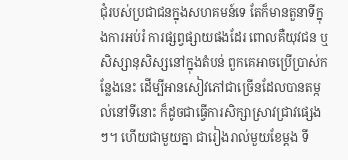ជុំរបស់ប្រជាជនក្នុងសហគមន៍ទេ តែក៏មានតួនាទីក្នុងការអប់រំ ការផ្សព្វផ្សាយផងដែរ ពោលគឺយុវជន ឬសិស្សានុសិស្សនៅក្នុងតំបន់ ពួកគេអាចប្រើប្រាស់កន្លែងនេះ ដើម្បីអានសៀវភៅជាច្រើនដែលបានតម្កល់នៅទីនោះ ក៏ដូចជាធ្វើការសិក្សាស្រាវជ្រាវផ្សេងៗ។ ហើយជាមួយគ្នា ជារៀងរាល់មួយខែម្តង ទី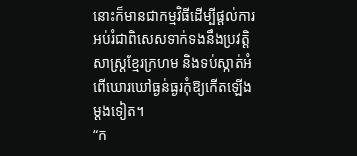នោះក៏មានជាកម្មវិធីដើម្បីផ្តល់ការអប់រំជាពិសេសទាក់ទងនឹងប្រវត្តិសាស្រ្តខ្មែរក្រហម និងទប់ស្កាត់អំពើឃោរឃៅធ្ងន់ធ្ងរកុំឱ្យកើតឡើងម្តងទៀត។
“ក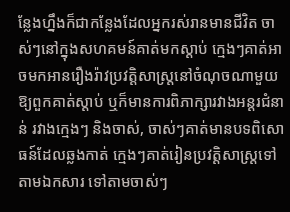ន្លែងហ្នឹងក៏ជាកន្លែងដែលអ្នករស់រានមានជីវិត ចាស់ៗនៅក្នុងសហគមន៍គាត់មកស្តាប់ ក្មេងៗគាត់អាចមកអានរឿងរ៉ាវប្រវត្តិសាស្រ្តនៅចំណុចណាមួយឱ្យពួកគាត់ស្តាប់ ឬក៏មានការពិភាក្សារវាងអន្តរជំនាន់ រវាងក្មេងៗ និងចាស់, ចាស់ៗគាត់មានបទពិសោធន៍ដែលឆ្លងកាត់ ក្មេងៗគាត់រៀនប្រវត្តិសាស្រ្តទៅតាមឯកសារ ទៅតាមចាស់ៗ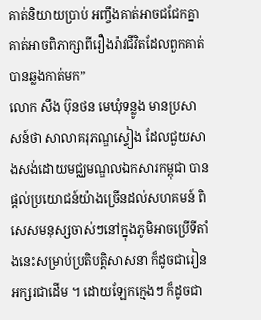គាត់និយាយប្រាប់ អញ្ចឹងគាត់អាចជជែកគ្នា គាត់អាចពិភាក្សាពីរឿងរ៉ាវជីវិតដែលពួកគាត់បានឆ្លងកាត់មក”
លោក សឹង ប៊ុនថន មេឃុំទន្លូង មានប្រសាសន៍ថា សាលាគរុភណ្ឌស្ទៀង ដែលជួយសាងសង់ដោយមជ្ឈមណ្ឌលឯកសារកម្ពុជា បានផ្តល់ប្រយោជន៍យ៉ាងច្រើនដល់សហគមន៍ ពិសេសមនុស្សចាស់ៗនៅក្នុងភូមិអាចប្រើទីតាំងនេះសម្រាប់ប្រតិបត្តិសាសនា ក៏ដូចជារៀនអក្សរជាដើម ។ ដោយឡែកក្មេងៗ ក៏ដូចជា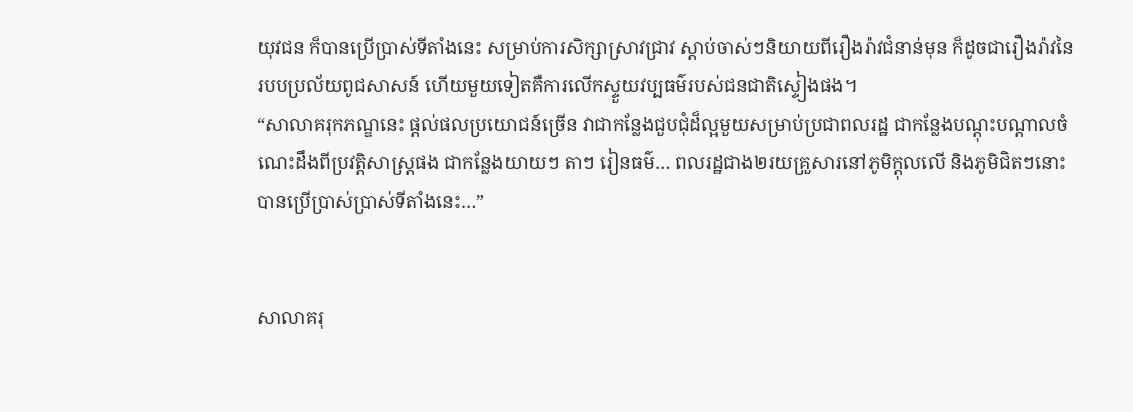យុវជន ក៏បានប្រើប្រាស់ទីតាំងនេះ សម្រាប់ការសិក្សាស្រាវជ្រាវ ស្តាប់ចាស់ៗនិយាយពីរឿងរ៉ាវជំនាន់មុន ក៏ដូចជារឿងរ៉ាវនៃរបបប្រល័យពូជសាសន៍ ហើយមួយទៀតគឺការលើកស្ទួយវប្បធម៌របស់ជនជាតិស្ទៀងផង។
“សាលាគរុកភណ្ឌនេះ ផ្តល់ផលប្រយោជន៍ច្រើន វាជាកន្លែងជួបជុំដ៏ល្អមួយសម្រាប់ប្រជាពលរដ្ឋ ជាកន្លែងបណ្តុះបណ្តាលចំណេះដឹងពីប្រវត្តិសាស្រ្តផង ជាកន្លែងយាយៗ តាៗ រៀនធម៌… ពលរដ្ឋជាង២រយគ្រួសារនៅភូមិក្តុលលើ និងភូមិជិតៗនោះបានប្រើប្រាស់ប្រាស់ទីតាំងនេះ…”


សាលាគរុ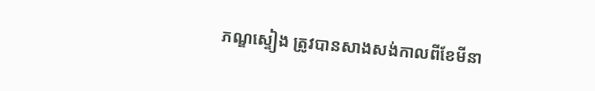ភណ្ឌស្ទៀង ត្រូវបានសាងសង់កាលពីខែមីនា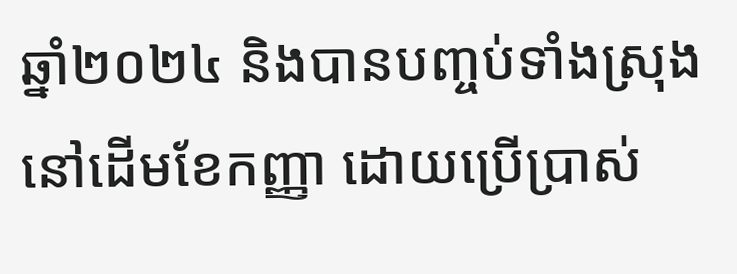ឆ្នាំ២០២៤ និងបានបញ្ចប់ទាំងស្រុងនៅដើមខែកញ្ញា ដោយប្រើប្រាស់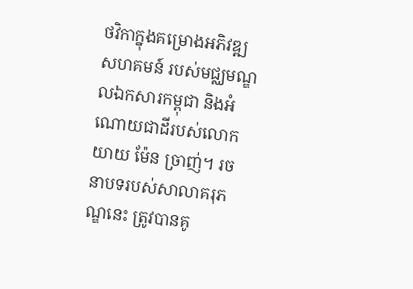ថវិកាក្នុងគម្រោងអភិវឌ្ឍសហគមន៍ របស់មជ្ឈមណ្ឌលឯកសារកម្ពុជា និងអំណោយជាដីរបស់លោកយាយ ម៉ែន ច្រាញ់។ រចនាបទរបស់សាលាគរុភណ្ឌនេះ ត្រូវបានគូ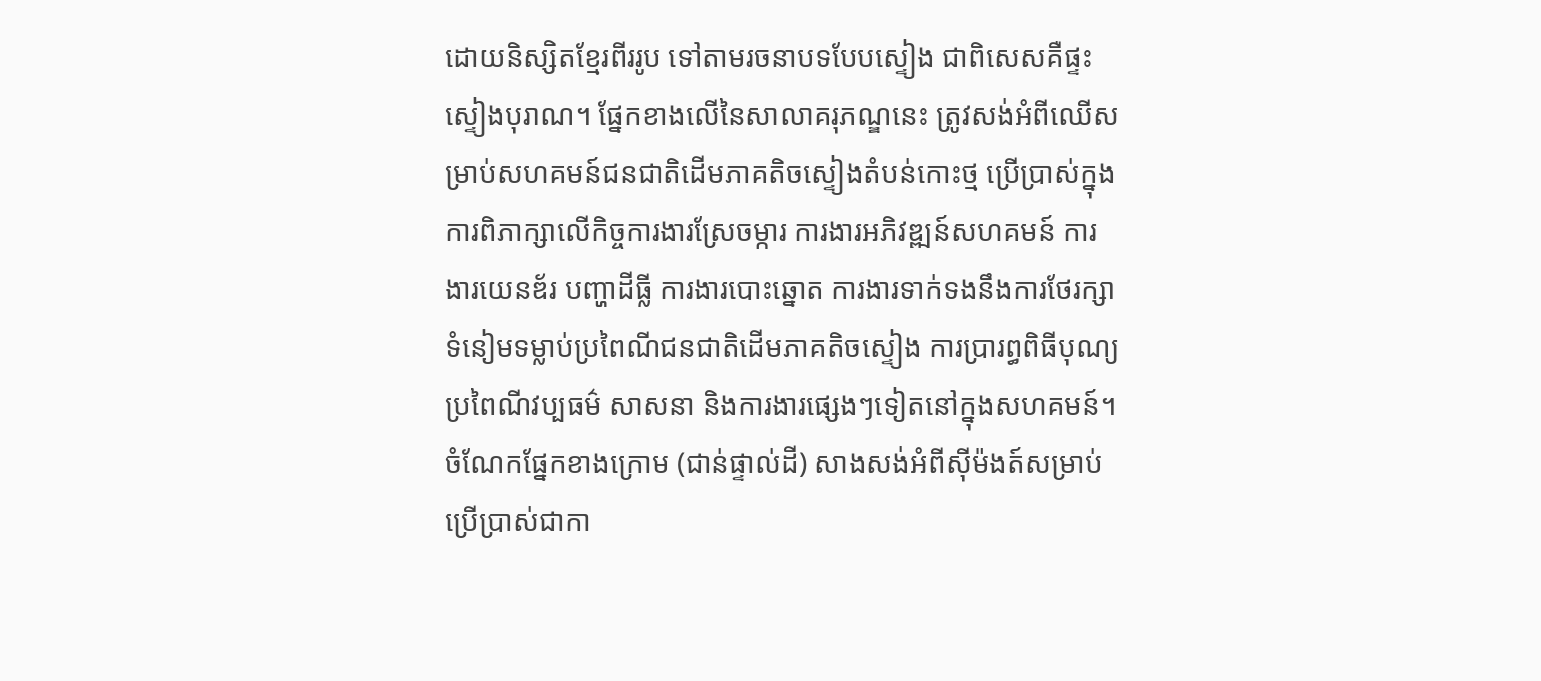ដោយនិស្សិតខ្មែរពីររូប ទៅតាមរចនាបទបែបស្ទៀង ជាពិសេសគឺផ្ទះស្ទៀងបុរាណ។ ផ្នែកខាងលើនៃសាលាគរុភណ្ឌនេះ ត្រូវសង់អំពីឈើសម្រាប់សហគមន៍ជនជាតិដើមភាគតិចស្ទៀងតំបន់កោះថ្ម ប្រើប្រាស់ក្នុងការពិភាក្សាលើកិច្ចការងារស្រែចម្ការ ការងារអភិវឌ្ឍន៍សហគមន៍ ការងារយេនឌ័រ បញ្ហាដីធ្លី ការងារបោះឆ្នោត ការងារទាក់ទងនឹងការថែរក្សាទំនៀមទម្លាប់ប្រពៃណីជនជាតិដើមភាគតិចស្ទៀង ការប្រារព្ធពិធីបុណ្យប្រពៃណីវប្បធម៌ សាសនា និងការងារផ្សេងៗទៀតនៅក្នុងសហគមន៍។ ចំណែកផ្នែកខាងក្រោម (ជាន់ផ្ទាល់ដី) សាងសង់អំពីស៊ីម៉ងត៍សម្រាប់ប្រើប្រាស់ជាកា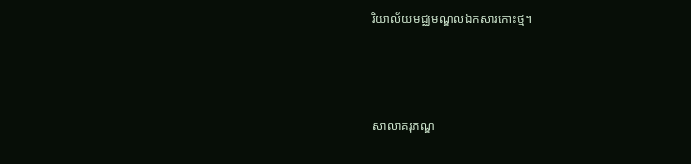រិយាល័យមជ្ឈមណ្ឌលឯកសារកោះថ្ម។



សាលាគរុភណ្ឌ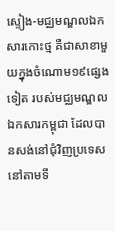ស្ទៀង-មជ្ឈមណ្ឌលឯកសារកោះថ្ម គឺជាសាខាមួយក្នុងចំណោម១៩ផ្សេងទៀត របស់មជ្ឈមណ្ឌលឯកសារកម្ពុជា ដែលបានសង់នៅជុំវិញប្រទេសនៅតាមទី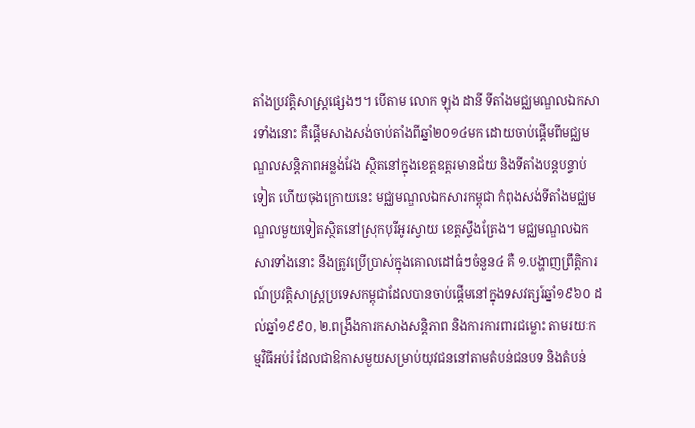តាំងប្រវត្តិសាស្រ្តផ្សេងៗ។ បើតាម លោក ឡុង ដានី ទីតាំងមជ្ឈមណ្ឌលឯកសារទាំងនោះ គឺផ្តើមសាងសង់ចាប់តាំងពីឆ្នាំ២០១៤មក ដោយចាប់ផ្តើមពីមជ្ឈមណ្ឌលសន្តិភាពអន្លង់វែង ស្ថិតនៅក្នុងខេត្តឧត្តរមានជ័យ និងទីតាំងបន្តបន្ទាប់ទៀត ហើយចុងក្រោយនេះ មជ្ឈមណ្ឌលឯកសារកម្ពុជា កំពុងសង់ទីតាំងមជ្ឈមណ្ឌលមួយទៀតស្ថិតនៅស្រុកបុរីអូរស្វាយ ខេត្តស្ទឹងត្រែង។ មជ្ឈមណ្ឌលឯកសារទាំងនោះ នឹងត្រូវប្រើប្រាស់ក្នុងគោលដៅធំៗចំនួន៤ គឺ ១.បង្ហាញព្រឹត្តិការណ៍ប្រវត្តិសាស្ត្រប្រទេសកម្ពុជាដែលបានចាប់ផ្តើមនៅក្នុងទសវត្សរ៍ឆ្នាំ១៩៦០ ដល់ឆ្នាំ១៩៩០, ២.ពង្រឹងការកសាងសន្តិភាព និងការការពារជម្លោះ តាមរយៈកម្មវិធីអប់រំ ដែលជាឱកាសមួយសម្រាប់យុវជននៅតាមតំបន់ជនបទ និងតំបន់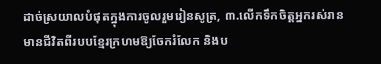ដាច់ស្រយាលបំផុតក្នុងការចូលរួមរៀនសូត្រ, ៣.លើកទឹកចិត្តអ្នករស់រានមានជីវិតពីរបបខ្មែរក្រហមឱ្យចែករំលែក និងប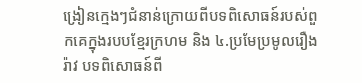ង្រៀនក្មេងៗជំនាន់ក្រោយពីបទពិសោធន៍របស់ពួកគេក្នុងរបបខ្មែរក្រហម និង ៤.ប្រមែប្រមូលរឿងរ៉ាវ បទពិសោធន៍ពី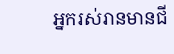អ្នករស់រានមានជី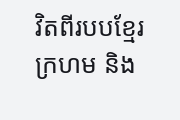វិតពីរបបខ្មែរក្រហម និង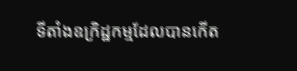ទីតាំងឧក្រិដ្ឋកម្មដែលបានកើត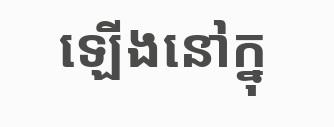ឡើងនៅក្នុ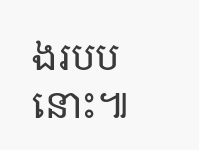ងរបបនោះ៕